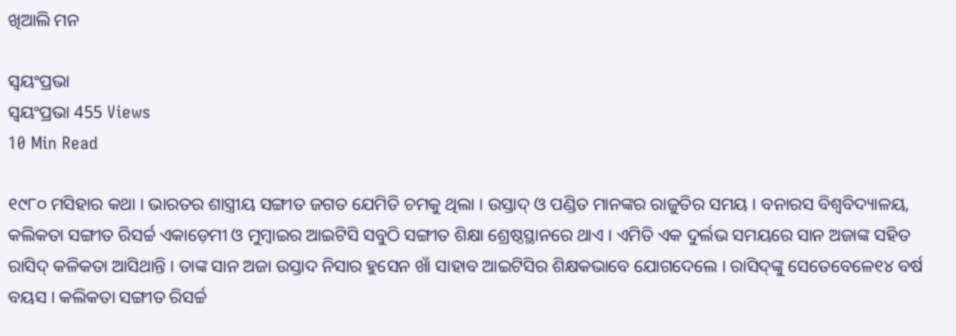ଖିଆଲି ମନ

ସ୍ଵୟଂପ୍ରଭା
ସ୍ଵୟଂପ୍ରଭା 455 Views
10 Min Read

୧୯୮୦ ମସିହାର କଥା । ଭାରତର ଶାସ୍ତ୍ରୀୟ ସଙ୍ଗୀତ ଜଗତ ଯେମିତି ଚମକୁ ଥିଲା । ଉସ୍ତାଦ୍ ଓ ପଣ୍ଡିତ ମାନଙ୍କର ରାଜୁତିର ସମୟ । ବନାରସ ବିଶ୍ୱବିଦ୍ୟାଳୟ, କଲିକତା ସଙ୍ଗୀତ ରିସର୍ଚ୍ଚ ଏକାଡ଼େମୀ ଓ ମୁମ୍ବାଇର ଆଇଟିସି ସବୁଠି ସଙ୍ଗୀତ ଶିକ୍ଷା ଶ୍ରେଷ୍ଠସ୍ଥାନରେ ଥାଏ । ଏମିତି ଏକ ଦୁର୍ଲଭ ସମୟରେ ସାନ ଅଜାଙ୍କ ସହିତ ରାସିଦ୍ କଳିକତା ଆସିଥାନ୍ତି । ତାଙ୍କ ସାନ ଅଜା ଉସ୍ତାଦ ନିସାର ହୁସେନ ଖାଁ ସାହାବ ଆଇଟିସିର ଶିକ୍ଷକଭାବେ ଯୋଗଦେଲେ । ରାସିଦ୍‌ଙ୍କୁ ସେତେବେଳେ୧୪ ବର୍ଷ ବୟସ । କଲିକତା ସଙ୍ଗୀତ ରିସର୍ଚ୍ଚ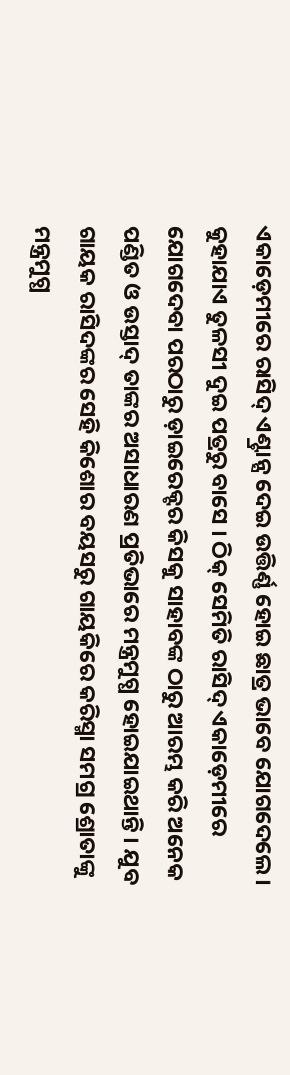ଏକାଡ଼େମୀରେ ରାସିଦ୍ ଏଣ୍ଟ୍ରାନ୍ସ ଦେଇ ଉତ୍ତିର୍ଣ୍ଣ ହୋଇ ଛାତ୍ର ଭାବେ ଯୋଗଦେଲେ । କୁହାଯାଏ ତୁଳସୀ ଦୁଇ ପତ୍ରରୁ ବାସେ । ଠିକ୍ ସେମିତି ରାସିଦ୍ ଏକାଡ଼େମୀରେ ଯୋଗଦେବା ପରଠାରୁ ଡ଼ାଇରେକ୍ଟର କିସକୁ ସାହାବଙ୍କ ଠାରୁ ଆରମ୍ଭ କରି ଅନେକ ପଣ୍ଡିତ ଓ ଉସ୍ତାଦ୍ ତାଙ୍କର ଅସାଧାରଣ ପ୍ରତିଭାରେ ମନ୍ତ୍ରମୁଗ୍ଧ ହୋଇଯାଇଥାନ୍ତି । ଯୁବ ଗାୟକ ରାସିଦଙ୍କର ସେହି କିଶୋର ବୟସରୁ ଗାୟକିରେ କରିସ୍ମା ସମଗ୍ର ଶ୍ରୋତାଙ୍କୁ ମନ୍ତ୍ରମୁଗ୍ଧ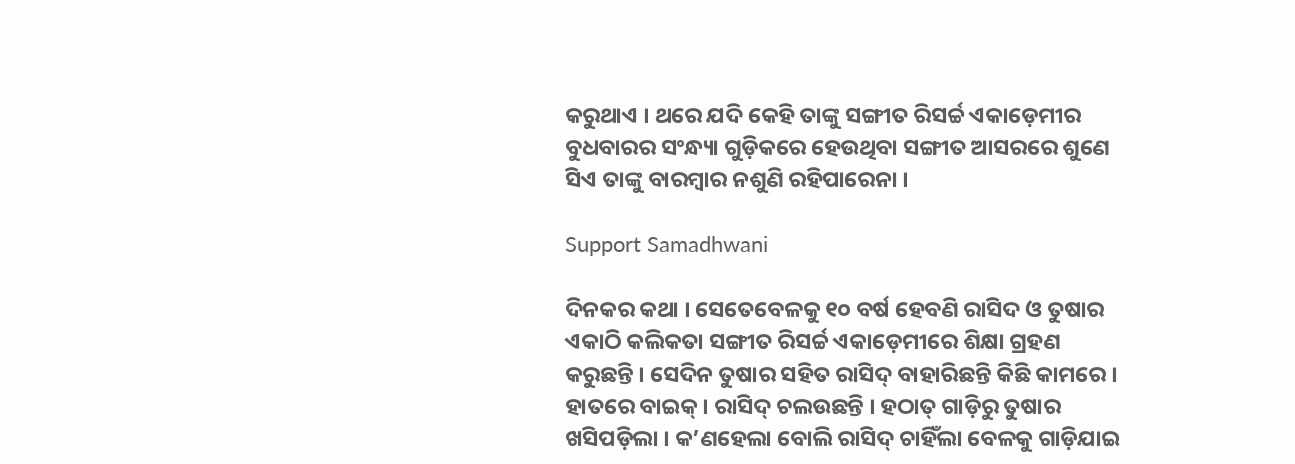କରୁଥାଏ । ଥରେ ଯଦି କେହି ତାଙ୍କୁ ସଙ୍ଗୀତ ରିସର୍ଚ୍ଚ ଏକାଡ଼େମୀର ବୁଧବାରର ସଂନ୍ଧ୍ୟା ଗୁଡ଼ିକରେ ହେଉଥିବା ସଙ୍ଗୀତ ଆସରରେ ଶୁଣେ ସିଏ ତାଙ୍କୁ ବାରମ୍ବାର ନଶୁଣି ରହିପାରେନା ।

Support Samadhwani

ଦିନକର କଥା । ସେତେବେଳକୁ ୧୦ ବର୍ଷ ହେବଣି ରାସିଦ ଓ ତୁଷାର ଏକାଠି କଲିକତା ସଙ୍ଗୀତ ରିସର୍ଚ୍ଚ ଏକାଡ଼େମୀରେ ଶିକ୍ଷା ଗ୍ରହଣ କରୁଛନ୍ତି । ସେଦିନ ତୁଷାର ସହିତ ରାସିଦ୍ ବାହାରିଛନ୍ତି କିଛି କାମରେ । ହାତରେ ବାଇକ୍। ରାସିଦ୍ ଚଲଉଛନ୍ତି । ହଠାତ୍ ଗାଡ଼ିରୁ ତୁଷାର ଖସିପଡ଼ିଲା । କ’ଣହେଲା ବୋଲି ରାସିଦ୍ ଚାହିଁଲା ବେଳକୁ ଗାଡ଼ିଯାଇ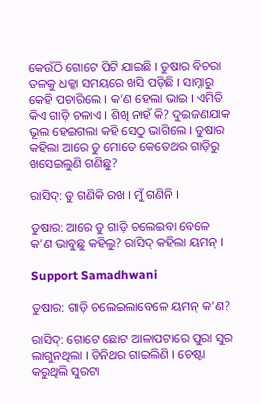କେଉଁଠି ଗୋଟେ ପିଟି ଯାଇଛି । ତୁଷାର ବିଚରା ତଳକୁ ଧକ୍କା ସମୟରେ ଖସି ପଡ଼ିଛି । ସାମ୍ନାରୁ କେହି ପଚାରିଲେ । କ’ଣ ହେଲା ଭାଇ । ଏମିତି କିଏ ଗାଡ଼ି ଚଳାଏ । ଶିଖି ନାହଁ କି? ଦୁଇଜଣଯାକ ଭୂଲ ହେଇଗଲା କହି ସେଠୁ ଭାଗିଲେ । ତୁଷାର କହିଲା ଆରେ ତୁ ମୋତେ କେତେଥର ଗାଡ଼ିରୁ ଖସେଇଲୁଣି ଗଣିଛୁ?

ରାସିଦ୍‌: ତୁ ଗଣିକି ରଖ । ମୁଁ ଗଣିନି ।

ତୁଷାର: ଆରେ ତୁ ଗାଡ଼ି ଚଲେଇବା ବେଳେ କ’ଣ ଭାବୁଛୁ କହିଲୁ? ରାସିଦ୍ କହିଲା ୟମନ୍ ।

Support Samadhwani

ତୁଷାର: ଗାଡ଼ି ଚଲେଇଲାବେଳେ ୟମନ୍ କ’ଣ?

ରାସିଦ୍‌: ଗୋଟେ ଛୋଟ ଆଳାପଟାରେ ପୁରା ସୁର ଲାଗୁନଥିଲା । ତିନିଥର ଗାଇଲିଣି । ଚେଷ୍ଟା କରୁଥିଲି ସୁରଟା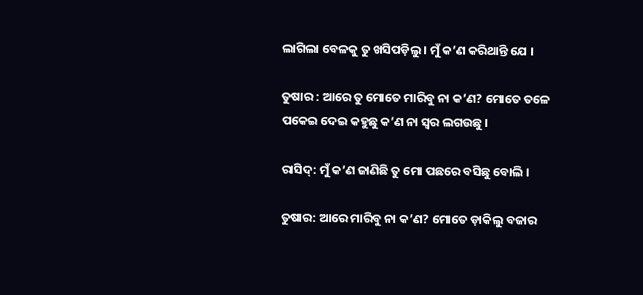ଲାଗିଲା ବେଳକୁ ତୁ ଖସିପଡ଼ିଲୁ । ମୁଁ କ’ଣ କରିଥାନ୍ତି ଯେ ।

ତୁଷାର : ଆରେ ତୁ ମୋତେ ମାରିବୁ ନା କ’ଣ? ମୋତେ ତଳେ ପକେଇ ଦେଇ କହୁଛୁ କ’ଣ ନା ସ୍ୱର ଲଗଉଛୁ ।

ରାସିଦ୍‌: ମୁଁ କ’ଣ ଜାଣିଛି ତୁ ମୋ ପଛରେ ବସିଛୁ ବୋଲି ।

ତୁଷାର: ଆରେ ମାରିବୁ ନା କ’ଣ? ମୋତେ ଡ଼ାକିଲୁ ବଜାର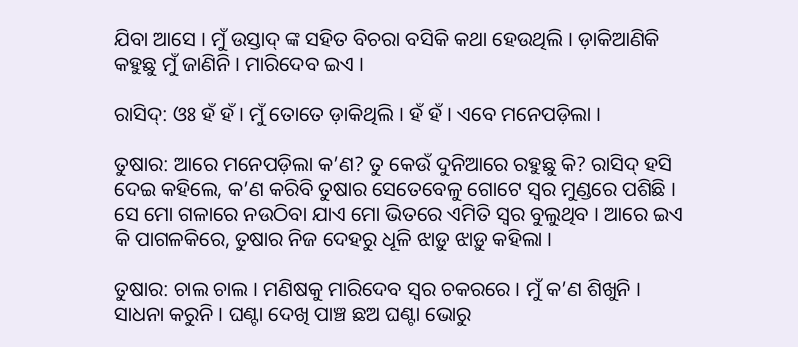ଯିବା ଆସେ । ମୁଁ ଉସ୍ତାଦ୍ ଙ୍କ ସହିତ ବିଚରା ବସିକି କଥା ହେଉଥିଲି । ଡ଼ାକିଆଣିକି କହୁଛୁ ମୁଁ ଜାଣିନି । ମାରିଦେବ ଇଏ ।

ରାସିଦ୍‌: ଓଃ ହଁ ହଁ । ମୁଁ ତୋତେ ଡ଼ାକିଥିଲି । ହଁ ହଁ । ଏବେ ମନେପଡ଼ିଲା ।

ତୁଷାର: ଆରେ ମନେପଡ଼ିଲା କ’ଣ? ତୁ କେଉଁ ଦୁନିଆରେ ରହୁଛୁ କି? ରାସିଦ୍ ହସି ଦେଇ କହିଲେ, କ’ଣ କରିବି ତୁଷାର ସେତେବେଳୁ ଗୋଟେ ସ୍ୱର ମୁଣ୍ଡରେ ପଶିଛି । ସେ ମୋ ଗଳାରେ ନଉଠିବା ଯାଏ ମୋ ଭିତରେ ଏମିତି ସ୍ୱର ବୁଲୁଥିବ । ଆରେ ଇଏ କି ପାଗଳକିରେ, ତୁଷାର ନିଜ ଦେହରୁ ଧୂଳି ଝାଡ଼ୁ ଝାଡ଼ୁ କହିଲା ।

ତୁଷାର: ଚାଲ ଚାଲ । ମଣିଷକୁ ମାରିଦେବ ସ୍ୱର ଚକରରେ । ମୁଁ କ’ଣ ଶିଖୁନି । ସାଧନା କରୁନି । ଘଣ୍ଟା ଦେଖି ପାଞ୍ଚ ଛଅ ଘଣ୍ଟା ଭୋରୁ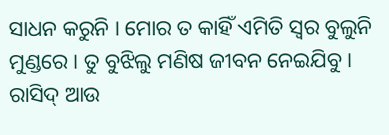ସାଧନ କରୁନି । ମୋର ତ କାହିଁ ଏମିତି ସ୍ୱର ବୁଲୁନି ମୁଣ୍ଡରେ । ତୁ ବୁଝିଲୁ ମଣିଷ ଜୀବନ ନେଇଯିବୁ । ରାସିଦ୍ ଆଉ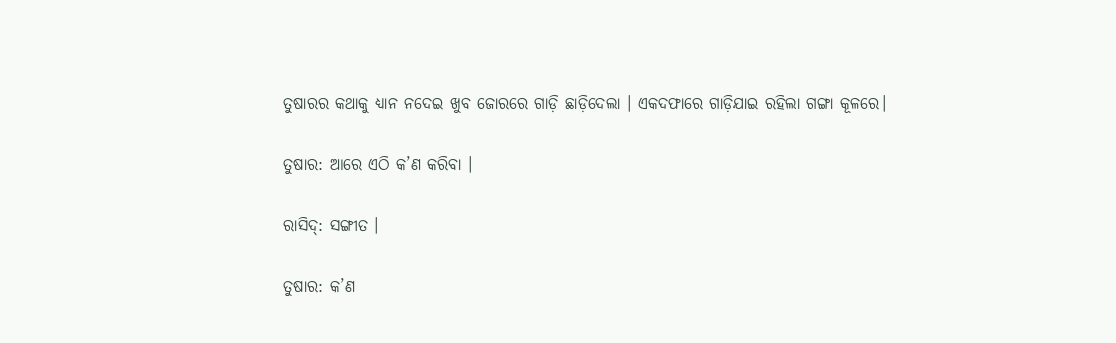ତୁଷାରର କଥାକୁ ଧ୍ୟାନ ନଦେଇ ଖୁବ ଜୋରରେ ଗାଡ଼ି ଛାଡ଼ିଦେଲା । ଏକଦଫାରେ ଗାଡ଼ିଯାଇ ରହିଲା ଗଙ୍ଗା କୂଳରେ।

ତୁଷାର: ଆରେ ଏଠି କ’ଣ କରିବା ।

ରାସିଦ୍‌: ସଙ୍ଗୀତ ।

ତୁଷାର: କ’ଣ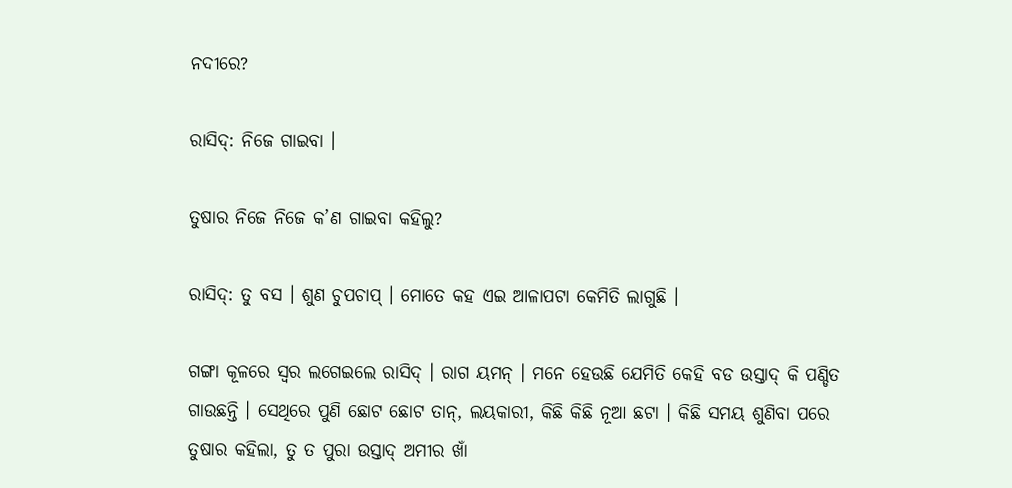ନଦୀରେ?

ରାସିଦ୍‌: ନିଜେ ଗାଇବା ।

ତୁଷାର ନିଜେ ନିଜେ କ’ଣ ଗାଇବା କହିଲୁ?

ରାସିଦ୍‌: ତୁ ବସ । ଶୁଣ ଚୁପଚାପ୍ । ମୋତେ କହ ଏଇ ଆଳାପଟା କେମିତି ଲାଗୁଛି ।

ଗଙ୍ଗା କୂଳରେ ସ୍ୱର ଲଗେଇଲେ ରାସିଦ୍ । ରାଗ ୟମନ୍ । ମନେ ହେଉଛି ଯେମିତି କେହି ବଡ ଉସ୍ତାଦ୍ କି ପଣ୍ଡିତ ଗାଉଛନ୍ତି । ସେଥିରେ ପୁଣି ଛୋଟ ଛୋଟ ତାନ୍‌, ଲୟକାରୀ, କିଛି କିଛି ନୂଆ ଛଟା । କିଛି ସମୟ ଶୁଣିବା ପରେ ତୁଷାର କହିଲା, ତୁ ତ ପୁରା ଉସ୍ତାଦ୍ ଅମୀର ଖାଁ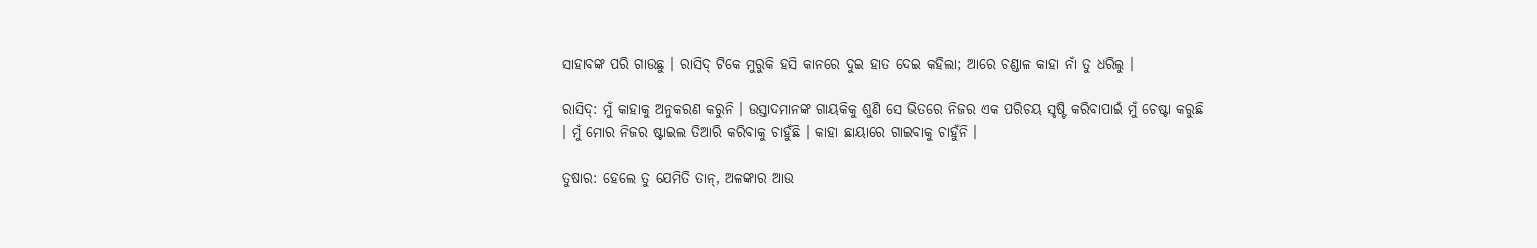ସାହାବଙ୍କ ପରି ଗାଉଛୁ । ରାସିଦ୍ ଟିକେ ମୁରୁକି ହସି କାନରେ ଦୁଇ ହାତ ଦେଇ କହିଲା; ଆରେ ଚଣ୍ଡାଳ କାହା ନାଁ ତୁ ଧରିଲୁ ।

ରାସିଦ୍‌: ମୁଁ କାହାକୁ ଅନୁକରଣ କରୁନି । ଉସ୍ତାଦମାନଙ୍କ ଗାୟକିକୁ ଶୁଣି ସେ ଭିତରେ ନିଜର ଏକ ପରିଚୟ ସୃଷ୍ଟି କରିବାପାଇଁ ମୁଁ ଚେଷ୍ଟା କରୁଛି । ମୁଁ ମୋର ନିଜର ଷ୍ଟାଇଲ ତିଆରି କରିବାକୁ ଚାହୁଁଛି । କାହା ଛାୟାରେ ଗାଇବାକୁ ଚାହୁଁନି ।

ତୁଷାର: ହେଲେ ତୁ ଯେମିତି ତାନ୍‌, ଅଳଙ୍କାର ଆଉ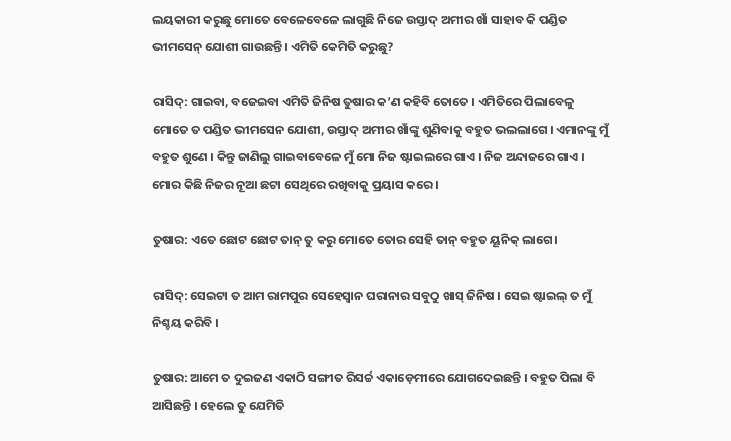ଲୟକାରୀ କରୁଛୁ ମୋତେ ବେଳେବେଳେ ଲାଗୁଛି ନିଜେ ଉସ୍ତାଦ୍ ଅମୀର ଖାଁ ସାହାବ କି ପଣ୍ଡିତ ଭୀମସେନ୍ ଯୋଶୀ ଗାଉଛନ୍ତି । ଏମିତି କେମିତି କରୁଛୁ?

ରାସିଦ୍‌: ଗାଇବା, ବଜେଇବା ଏମିତି ଜିନିଷ ତୁଷାର କ’ଣ କହିବି ତୋତେ । ଏମିତିରେ ପିଲାବେଳୁ ମୋତେ ତ ପଣ୍ଡିତ ଭୀମସେନ ଯୋଶୀ, ଉସ୍ତାଦ୍ ଅମୀର ଖାଁଙ୍କୁ ଶୁଣିବାକୁ ବହୁତ ଭଲଲାଗେ । ଏମାନଙ୍କୁ ମୁଁ ବହୁତ ଶୁଣେ । କିନ୍ତୁ ଜାଣିଲୁ ଗାଇବାବେଳେ ମୁଁ ମୋ ନିଜ ଷ୍ଟାଇଲରେ ଗାଏ । ନିଜ ଅନ୍ଦାଜରେ ଗାଏ । ମୋର କିଛି ନିଜର ନୂଆ ଛଟା ସେଥିରେ ରଖିବାକୁ ପ୍ରୟାସ କରେ ।

ତୁଷାର: ଏତେ ଛୋଟ ଛୋଟ ତାନ୍ ତୁ କରୁ ମୋତେ ତୋର ସେହି ତାନ୍ ବହୁତ ୟୂନିକ୍ ଲାଗେ।

ରାସିଦ୍‌: ସେଇଟା ତ ଆମ ରାମପୁର ସେହେସ୍ୱାନ ଘରାନାର ସବୁଠୁ ଖାସ୍ ଜିନିଷ । ସେଇ ଷ୍ଟାଇଲ୍ ତ ମୁଁ ନିଶ୍ଚୟ କରିବି ।

ତୁଷାର: ଆମେ ତ ଦୁଇଜଣ ଏକାଠି ସଙ୍ଗୀତ ରିସର୍ଚ୍ଚ ଏକାଡ଼େମୀରେ ଯୋଗଦେଇଛନ୍ତି । ବହୁତ ପିଲା ବି ଆସିଛନ୍ତି । ହେଲେ ତୁ ଯେମିତି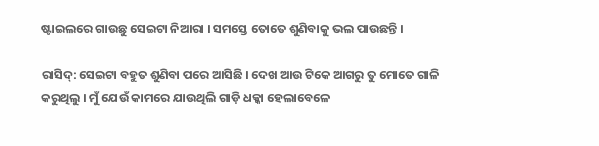ଷ୍ଟାଇଲରେ ଗାଉଛୁ ସେଇଟା ନିଆରା । ସମସ୍ତେ ତୋତେ ଶୁଣିବାକୁ ଭଲ ପାଉଛନ୍ତି ।

ରାସିଦ୍‌: ସେଇଟା ବହୁତ ଶୁଣିବା ପରେ ଆସିଛି । ଦେଖ ଆଉ ଟିକେ ଆଗରୁ ତୁ ମୋତେ ଗାଳି କରୁଥିଲୁ । ମୁଁ ଯେଉଁ କାମରେ ଯାଉଥିଲି ଗାଡ଼ି ଧକ୍କା ହେଲାବେଳେ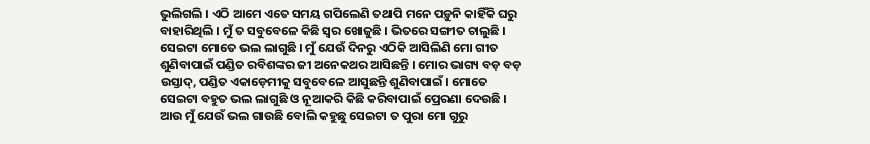ଭୁଲିଗଲି । ଏଠି ଆମେ ଏତେ ସମୟ ଗପିଲେଣି ତଥାପି ମନେ ପଡ଼ୁନି କାହିଁକି ଘରୁ ବାହାରିଥିଲି । ମୁଁ ତ ସବୁବେଳେ କିଛି ସ୍ୱର ଖୋଜୁଛି । ଭିତରେ ସଙ୍ଗୀତ ଚାଲୁଛି । ସେଇଟା ମୋତେ ଭଲ ଲାଗୁଛି । ମୁଁ ଯେଉଁ ଦିନରୁ ଏଠିକି ଆସିଲିଣି ମୋ ଗୀତ ଶୁଣିବାପାଇଁ ପଣ୍ଡିତ ରବିଶଙ୍କର ଜୀ ଅନେକଥର ଆସିଛନ୍ତି । ମୋର ଭାଗ୍ୟ ବଡ଼ ବଡ଼ ଉସ୍ତାଦ୍‌, ପଣ୍ଡିତ ଏକାଡ଼େମୀକୁ ସବୁବେଳେ ଆସୁଛନ୍ତି ଶୁଣିବାପାଇଁ । ମୋତେ ସେଇଟା ବହୁତ ଭଲ ଲାଗୁଛି ଓ ନୂଆକରି କିଛି କରିବାପାଇଁ ପ୍ରେରଣା ଦେଉଛି । ଆଉ ମୁଁ ଯେଉଁ ଭଲ ଗାଉଛି ବୋଲି କହୁଛୁ ସେଇଟା ତ ପୁରା ମୋ ଗୁରୁ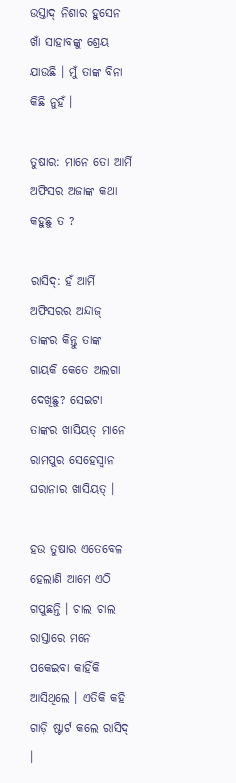ଉସ୍ତାଦ୍ ନିଶାର ହୁସେନ ଖାଁ ସାହାବଙ୍କୁ ଶ୍ରେୟ ଯାଉଛି । ମୁଁ ତାଙ୍କ ବିନା କିଛି ନୁହଁ ।

ତୁଷାର: ମାନେ ତୋ ଆର୍ମି ଅଫିସର ଅଜାଙ୍କ କଥା କହୁଛୁ ତ ?

ରାସିଦ୍‌: ହଁ ଆର୍ମି ଅଫିସରର ଅନ୍ଦାଜ୍ ତାଙ୍କର କିନ୍ତୁ ତାଙ୍କ ଗାୟକି କେତେ ଅଲଗା ଦେଖିଛୁ? ସେଇଟା ତାଙ୍କର ଖାସିୟତ୍ ମାନେ ରାମପୁର ସେହେସ୍ୱାନ ଘରାନାର ଖାସିୟତ୍ ।

ହଉ ତୁଷାର ଏତେବେଳ ହେଲାଣି ଆମେ ଏଠି ଗପୁଛନ୍ତି । ଚାଲ ଚାଲ ରାସ୍ତାରେ ମନେ ପକେଇବା କାହିଁକି ଆସିଥିଲେ । ଏତିକି କହି ଗାଡ଼ି ଷ୍ଟାର୍ଟ କଲେ ରାସିଦ୍ ।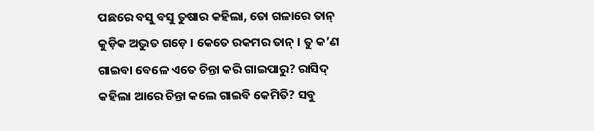ପଛରେ ବସୁ ବସୁ ତୁଷାର କହିଲା, ତୋ ଗଳାରେ ତାନ୍ କୁଡ଼ିକ ଅଦ୍ଭୁତ ଗଡ଼େ । କେତେ ରକମର ତାନ୍ । ତୁ କ’ଣ ଗାଇବା ବେଳେ ଏତେ ଚିନ୍ତା କରି ଗାଇପାରୁ? ରାସିଦ୍ କହିଲା ଆରେ ଚିନ୍ତା କଲେ ଗାଇବି କେମିତି? ସବୁ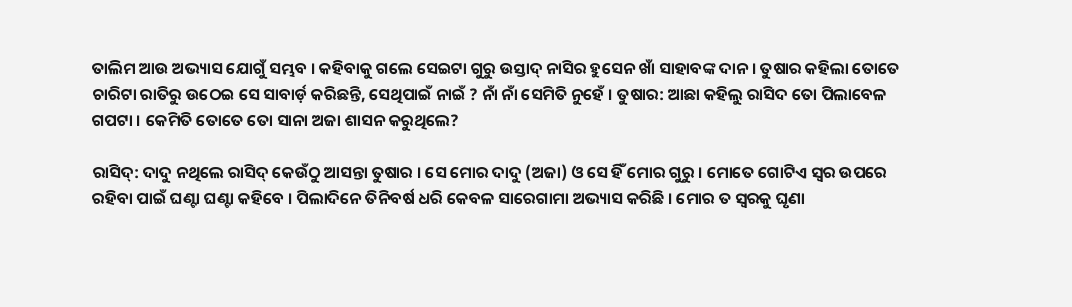ତାଲିମ ଆଉ ଅଭ୍ୟାସ ଯୋଗୁଁ ସମ୍ଭବ । କହିବାକୁ ଗଲେ ସେଇଟା ଗୁରୁ ଉସ୍ତାଦ୍ ନାସିର ହୁସେନ ଖାଁ ସାହାବଙ୍କ ଦାନ । ତୁଷାର କହିଲା ତୋତେ ଚାରିଟା ରାତିରୁ ଉଠେଇ ସେ ସାବାର୍ଡ଼ କରିଛନ୍ତି, ସେଥିପାଇଁ ନାଇଁ ? ନାଁ ନାଁ ସେମିତି ନୁହେଁ । ତୁଷାର: ଆଛା କହିଲୁ ରାସିଦ ତୋ ପିଲାବେଳ ଗପଟା । କେମିତି ତୋତେ ତୋ ସାନା ଅଜା ଶାସନ କରୁଥିଲେ?

ରାସିଦ୍‌: ଦାଦୁ ନଥିଲେ ରାସିଦ୍ କେଉଁଠୁ ଆସନ୍ତା ତୁଷାର । ସେ ମୋର ଦାଦୁ (ଅଜା) ଓ ସେ ହିଁ ମୋର ଗୁରୁ । ମୋତେ ଗୋଟିଏ ସ୍ୱର ଉପରେ ରହିବା ପାଇଁ ଘଣ୍ଟା ଘଣ୍ଟା କହିବେ । ପିଲାଦିନେ ତିନିବର୍ଷ ଧରି କେବଳ ସାରେଗାମା ଅଭ୍ୟାସ କରିଛି । ମୋର ତ ସ୍ୱରକୁ ଘୃଣା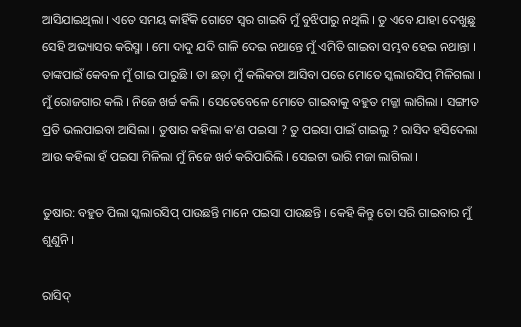ଆସିଯାଇଥିଲା । ଏତେ ସମୟ କାହିଁକି ଗୋଟେ ସ୍ୱର ଗାଇବି ମୁଁ ବୁଝିପାରୁ ନଥିଲି । ତୁ ଏବେ ଯାହା ଦେଖୁଛୁ ସେହି ଅଭ୍ୟାସର କରିସ୍ମା । ମୋ ଦାଦୁ ଯଦି ଗାଳି ଦେଇ ନଥାନ୍ତେ ମୁଁ ଏମିତି ଗାଇବା ସମ୍ଭବ ହେଇ ନଥାନ୍ତା । ତାଙ୍କପାଇଁ କେବଳ ମୁଁ ଗାଇ ପାରୁଛି । ତା ଛଡ଼ା ମୁଁ କଲିକତା ଆସିବା ପରେ ମୋତେ ସ୍କଲାରସିପ୍ ମିଳିଗଲା । ମୁଁ ରୋଜଗାର କଲି । ନିଜେ ଖର୍ଚ୍ଚ କଲି । ସେତେବେଳେ ମୋତେ ଗାଇବାକୁ ବହୁତ ମଜ୍ଜା ଲାଗିଲା । ସଙ୍ଗୀତ ପ୍ରତି ଭଲପାଇବା ଆସିଲା । ତୁଷାର କହିଲା କ’ଣ ପଇସା ? ତୁ ପଇସା ପାଇଁ ଗାଇଲୁ ? ରାସିଦ ହସିଦେଲା ଆଉ କହିଲା ହଁ ପଇସା ମିଳିଲା ମୁଁ ନିଜେ ଖର୍ଚ କରିପାରିଲି । ସେଇଟା ଭାରି ମଜା ଲାଗିଲା ।

ତୁଷାର: ବହୁତ ପିଲା ସ୍କଲାରସିପ୍ ପାଉଛନ୍ତି ମାନେ ପଇସା ପାଉଛନ୍ତି । କେହି କିନ୍ତୁ ତୋ ସରି ଗାଇବାର ମୁଁ ଶୁଣୁନି ।

ରାସିଦ୍‌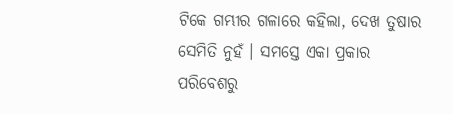ଟିକେ ଗମ୍ଭୀର ଗଳାରେ କହିଲା, ଦେଖ ତୁଷାର ସେମିତି ନୁହଁ । ସମସ୍ତେ ଏକା ପ୍ରକାର ପରିବେଶରୁ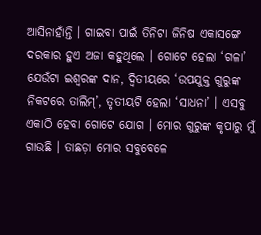ଆସିନାହାଁନ୍ତି । ଗାଇବା ପାଇଁ ତିନିଟା ଜିନିଷ ଏକାସଙ୍ଗେ ଦରକାର ହୁଏ ଅଜା କହୁଥିଲେ । ଗୋଟେ ହେଲା ‘ଗଳା’ ଯେଉଁଟା ଇଶ୍ୱରଙ୍କ ଦାନ, ଦ୍ୱିତୀୟରେ ‘ଉପଯୁକ୍ତ ଗୁରୁଙ୍କ ନିକଟରେ ତାଲିମ୍‌’, ତୃତୀୟଟି ହେଲା ‘ସାଧନା’ । ଏସବୁ ଏକାଠି ହେବା ଗୋଟେ ଯୋଗ । ମୋର ଗୁରୁଙ୍କ କୃପାରୁ ମୁଁ ଗାଉଛି । ତାଛଡ଼ା ମୋର ସବୁବେଳେ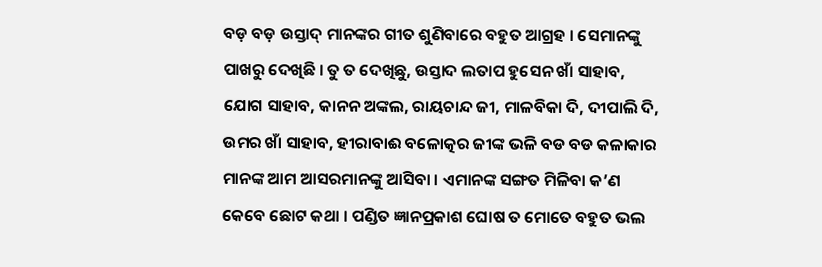ବଡ଼ ବଡ଼ ଉସ୍ତାଦ୍ ମାନଙ୍କର ଗୀତ ଶୁଣିବାରେ ବହୁତ ଆଗ୍ରହ । ସେମାନଙ୍କୁ ପାଖରୁ ଦେଖିଛି । ତୁ ତ ଦେଖିଛୁ, ଉସ୍ତାଦ ଲତାପ ହୁସେନ ଖାଁ ସାହାବ, ଯୋଗ ସାହାବ, କାନନ ଅଙ୍କଲ, ରାୟଚାନ୍ଦ ଜୀ, ମାଳବିକା ଦି, ଦୀପାଲି ଦି, ଉମର ଖାଁ ସାହାବ, ହୀରାବାଈ ବଳୋତ୍କର ଜୀଙ୍କ ଭଳି ବଡ ବଡ କଳାକାର ମାନଙ୍କ ଆମ ଆସରମାନଙ୍କୁ ଆସିବା । ଏମାନଙ୍କ ସଙ୍ଗତ ମିଳିବା କ’ଣ କେବେ ଛୋଟ କଥା । ପଣ୍ଡିତ ଜ୍ଞାନପ୍ରକାଶ ଘୋଷ ତ ମୋତେ ବହୁତ ଭଲ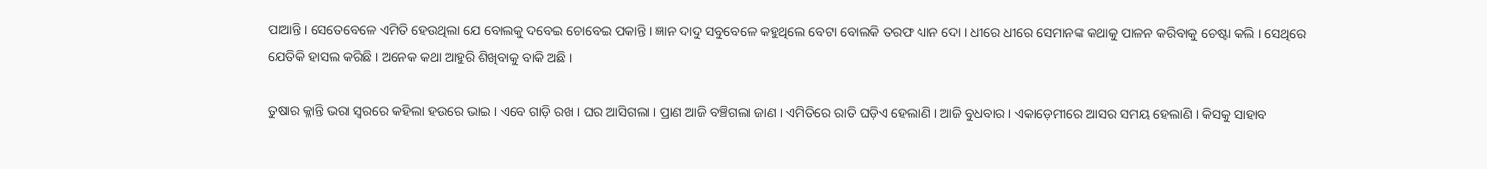ପାଆନ୍ତି । ସେତେବେଳେ ଏମିତି ହେଉଥିଲା ଯେ ବୋଲକୁ ଦବେଇ ଚୋବେଇ ପକାନ୍ତି । ଜ୍ଞାନ ଦାଦୁ ସବୁବେଳେ କହୁଥିଲେ ବେଟା ବୋଲକି ତରଫ ଧ୍ୟାନ ଦୋ । ଧୀରେ ଧୀରେ ସେମାନଙ୍କ କଥାକୁ ପାଳନ କରିବାକୁ ଚେଷ୍ଟା କଲି । ସେଥିରେ ଯେତିକି ହାସଲ କରିଛି । ଅନେକ କଥା ଆହୁରି ଶିଖିବାକୁ ବାକି ଅଛି ।

ତୁଷାର କ୍ଳାନ୍ତି ଭରା ସ୍ଵରରେ କହିଲା ହଉରେ ଭାଇ । ଏବେ ଗାଡ଼ି ରଖ । ଘର ଆସିଗଲା । ପ୍ରାଣ ଆଜି ବଞ୍ଚିଗଲା ଜାଣ । ଏମିତିରେ ରାତି ଘଡ଼ିଏ ହେଲାଣି । ଆଜି ବୁଧବାର । ଏକାଡ଼େମୀରେ ଆସର ସମୟ ହେଲାଣି । କିସକୁ ସାହାବ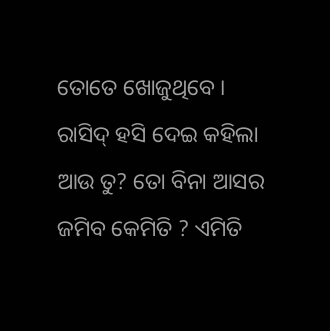ତୋତେ ଖୋଜୁଥିବେ । ରାସିଦ୍ ହସି ଦେଇ କହିଲା ଆଉ ତୁ? ତୋ ବିନା ଆସର ଜମିବ କେମିତି ? ଏମିତି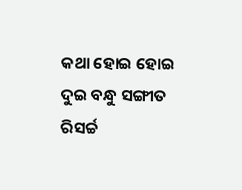କଥା ହୋଇ ହୋଇ ଦୁଇ ବନ୍ଧୁ ସଙ୍ଗୀତ ରିସର୍ଚ୍ଚ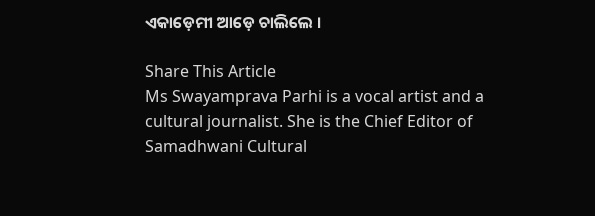ଏକାଡ଼େମୀ ଆଡ଼େ ଚାଲିଲେ ।

Share This Article
Ms Swayamprava Parhi is a vocal artist and a cultural journalist. She is the Chief Editor of Samadhwani Cultural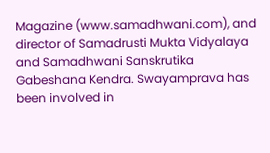Magazine (www.samadhwani.com), and director of Samadrusti Mukta Vidyalaya and Samadhwani Sanskrutika Gabeshana Kendra. Swayamprava has been involved in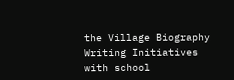the Village Biography Writing Initiatives with school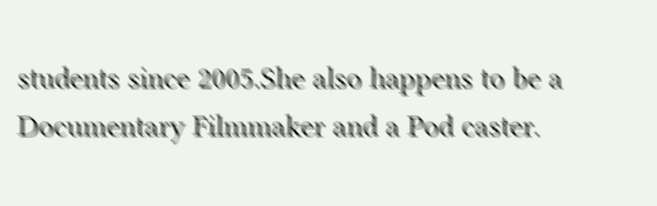students since 2005.She also happens to be a Documentary Filmmaker and a Pod caster.